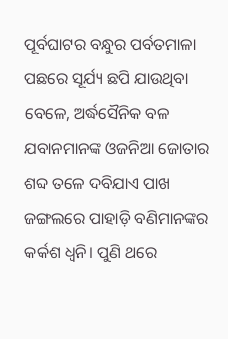ପୂର୍ବଘାଟର ବନ୍ଧୁର ପର୍ବତମାଳା ପଛରେ ସୂର୍ଯ୍ୟ ଛପି ଯାଉଥିବା ବେଳେ, ଅର୍ଦ୍ଧସୈନିକ ବଳ ଯବାନମାନଙ୍କ ଓଜନିଆ ଜୋତାର ଶବ୍ଦ ତଳେ ଦବିଯାଏ ପାଖ ଜଙ୍ଗଲରେ ପାହାଡ଼ି ବଣିମାନଙ୍କର କର୍କଶ ଧ୍ଵନି। ପୁଣି ଥରେ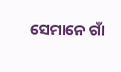ସେମାନେ ଗାଁ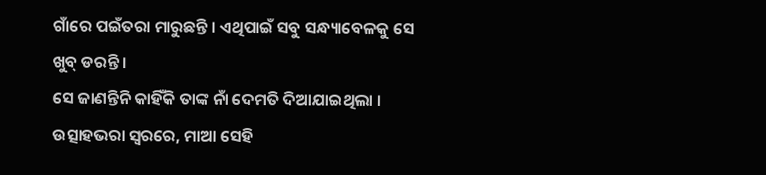ଗାଁରେ ପଇଁତରା ମାରୁଛନ୍ତି । ଏଥିପାଇଁ ସବୁ ସନ୍ଧ୍ୟାବେଳକୁ ସେ ଖୁବ୍ ଡରନ୍ତି ।
ସେ ଜାଣନ୍ତିନି କାହିଁକି ତାଙ୍କ ନାଁ ଦେମତି ଦିଆଯାଇଥିଲା । ଉତ୍ସାହଭରା ସ୍ଵରରେ, ମାଆ ସେହି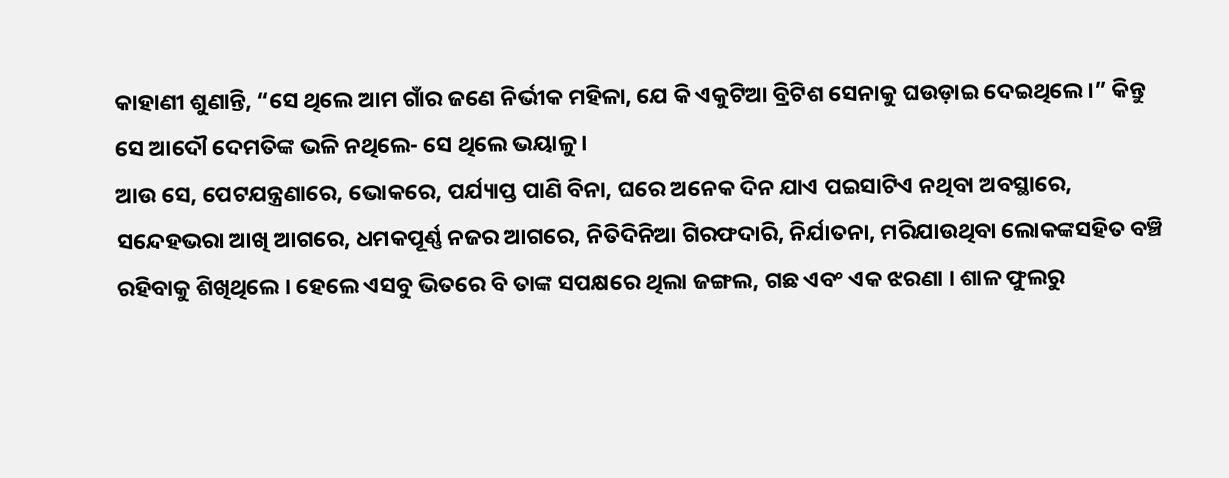କାହାଣୀ ଶୁଣାନ୍ତି, “ସେ ଥିଲେ ଆମ ଗାଁର ଜଣେ ନିର୍ଭୀକ ମହିଳା, ଯେ କି ଏକୁଟିଆ ବ୍ରିଟିଶ ସେନାକୁ ଘଉଡ଼ାଇ ଦେଇଥିଲେ ।” କିନ୍ତୁ ସେ ଆଦୌ ଦେମତିଙ୍କ ଭଳି ନଥିଲେ- ସେ ଥିଲେ ଭୟାଳୁ ।
ଆଉ ସେ, ପେଟଯନ୍ତ୍ରଣାରେ, ଭୋକରେ, ପର୍ଯ୍ୟାପ୍ତ ପାଣି ବିନା, ଘରେ ଅନେକ ଦିନ ଯାଏ ପଇସାଟିଏ ନଥିବା ଅବସ୍ଥାରେ, ସନ୍ଦେହଭରା ଆଖି ଆଗରେ, ଧମକପୂର୍ଣ୍ଣ ନଜର ଆଗରେ, ନିତିଦିନିଆ ଗିରଫଦାରି, ନିର୍ଯାତନା, ମରିଯାଉଥିବା ଲୋକଙ୍କସହିତ ବଞ୍ଚି ରହିବାକୁ ଶିଖିଥିଲେ । ହେଲେ ଏସବୁ ଭିତରେ ବି ତାଙ୍କ ସପକ୍ଷରେ ଥିଲା ଜଙ୍ଗଲ, ଗଛ ଏବଂ ଏକ ଝରଣା । ଶାଳ ଫୁଲରୁ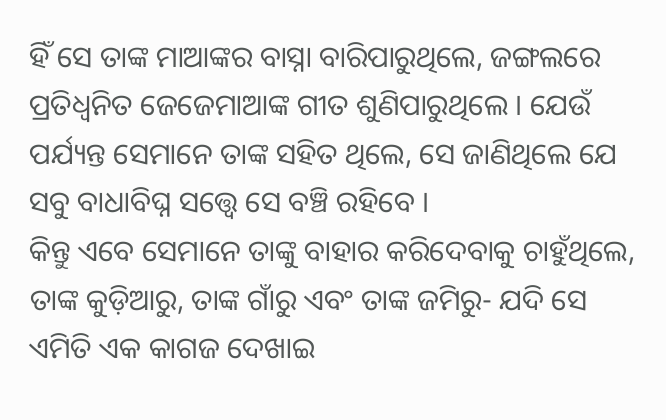ହିଁ ସେ ତାଙ୍କ ମାଆଙ୍କର ବାସ୍ନା ବାରିପାରୁଥିଲେ, ଜଙ୍ଗଲରେ ପ୍ରତିଧ୍ଵନିତ ଜେଜେମାଆଙ୍କ ଗୀତ ଶୁଣିପାରୁଥିଲେ । ଯେଉଁ ପର୍ଯ୍ୟନ୍ତ ସେମାନେ ତାଙ୍କ ସହିତ ଥିଲେ, ସେ ଜାଣିଥିଲେ ଯେ ସବୁ ବାଧାବିଘ୍ନ ସତ୍ତ୍ଵେ ସେ ବଞ୍ଚି ରହିବେ ।
କିନ୍ତୁ ଏବେ ସେମାନେ ତାଙ୍କୁ ବାହାର କରିଦେବାକୁ ଚାହୁଁଥିଲେ, ତାଙ୍କ କୁଡ଼ିଆରୁ, ତାଙ୍କ ଗାଁରୁ ଏବଂ ତାଙ୍କ ଜମିରୁ- ଯଦି ସେ ଏମିତି ଏକ କାଗଜ ଦେଖାଇ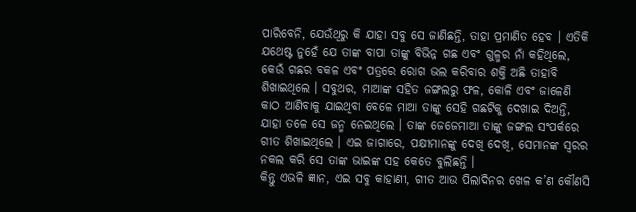ପାରିବେନି, ଯେଉଁଥିରୁ କି ଯାହା ସବୁ ସେ ଜାଣିଛନ୍ତି, ତାହା ପ୍ରମାଣିତ ହେବ । ଏତିକି ଯଥେଷ୍ଟ ନୁହେଁ ଯେ ତାଙ୍କ ବାପା ତାଙ୍କୁ ବିଭିନ୍ନ ଗଛ ଏବଂ ଗୁଳ୍ମର ନାଁ କହିଥିଲେ, କେଉଁ ଗଛର ବକଳ ଏବଂ ପତ୍ରରେ ରୋଗ ଭଲ କରିବାର ଶକ୍ତି ଅଛି ତାହାବି ଶିଖାଇଥିଲେ । ସବୁଥର, ମାଆଙ୍କ ସହିତ ଜଙ୍ଗଲରୁ ଫଳ, କୋଳି ଏବଂ ଜାଳେଣି କାଠ ଆଣିବାକୁ ଯାଇଥିବା ବେଳେ ମାଆ ତାଙ୍କୁ ସେହି ଗଛଟିକୁ ଦେଖାଇ ଦିଅନ୍ତି, ଯାହା ତଳେ ସେ ଜନ୍ମ ନେଇଥିଲେ । ତାଙ୍କ ଜେଜେମାଆ ତାଙ୍କୁ ଜଙ୍ଗଲ ସଂପର୍କରେ ଗୀତ ଶିଖାଇଥିଲେ । ଏଇ ଜାଗାରେ, ପକ୍ଷୀମାନଙ୍କୁ ଦେଖି ଦେଖି, ସେମାନଙ୍କ ସ୍ଵରର ନକଲ କରି ସେ ତାଙ୍କ ଭାଇଙ୍କ ସହ କେତେ ବୁଲିଛନ୍ତି ।
କିନ୍ତୁ ଏଭଳି ଜ୍ଞାନ, ଏଇ ସବୁ କାହାଣୀ, ଗୀତ ଆଉ ପିଲାଦିନର ଖେଳ କ’ଣ କୌଣସି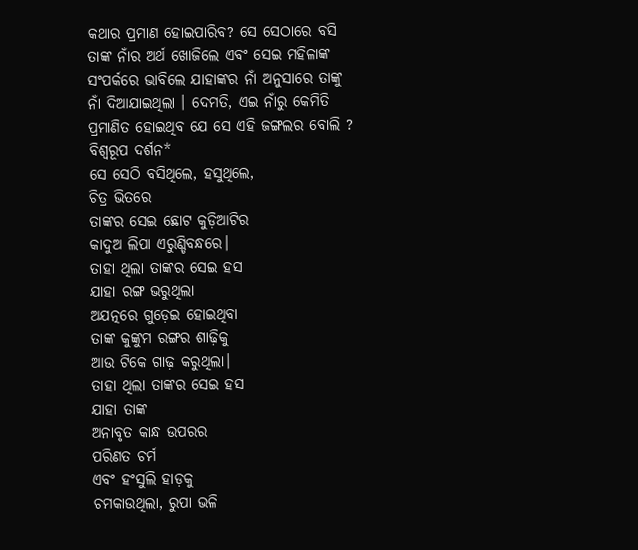କଥାର ପ୍ରମାଣ ହୋଇପାରିବ? ସେ ସେଠାରେ ବସି ତାଙ୍କ ନାଁର ଅର୍ଥ ଖୋଜିଲେ ଏବଂ ସେଇ ମହିଳାଙ୍କ ସଂପର୍କରେ ଭାବିଲେ ଯାହାଙ୍କର ନାଁ ଅନୁସାରେ ତାଙ୍କୁ ନାଁ ଦିଆଯାଇଥିଲା । ଦେମତି, ଏଇ ନାଁରୁ କେମିତି ପ୍ରମାଣିତ ହୋଇଥିବ ଯେ ସେ ଏହି ଜଙ୍ଗଲର ବୋଲି ?
ବିଶ୍ଵରୂପ ଦର୍ଶନ*
ସେ ସେଠି ବସିଥିଲେ, ହସୁଥିଲେ,
ଚିତ୍ର ଭିତରେ
ତାଙ୍କର ସେଇ ଛୋଟ କୁଡ଼ିଆଟିର
କାଦୁଅ ଲିପା ଏରୁଣ୍ଡିବନ୍ଧରେ।
ତାହା ଥିଲା ତାଙ୍କର ସେଇ ହସ
ଯାହା ରଙ୍ଗ ଭରୁଥିଲା
ଅଯତ୍ନରେ ଗୁଡ଼େଇ ହୋଇଥିବା
ତାଙ୍କ କୁଙ୍କୁମ ରଙ୍ଗର ଶାଢ଼ିକୁ
ଆଉ ଟିକେ ଗାଢ଼ କରୁଥିଲା।
ତାହା ଥିଲା ତାଙ୍କର ସେଇ ହସ
ଯାହା ତାଙ୍କ
ଅନାବୃତ କାନ୍ଧ ଉପରର
ପରିଣତ ଚର୍ମ
ଏବଂ ହଂସୁଲି ହାଡ଼କୁ
ଚମକାଉଥିଲା, ରୁପା ଭଳି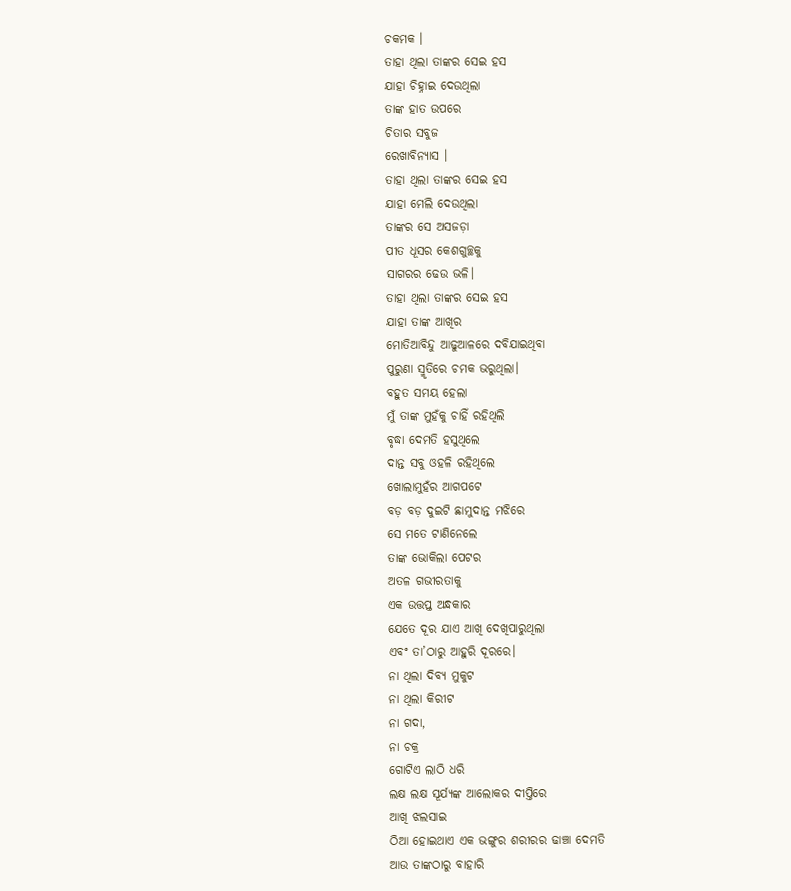ଚକମକ ।
ତାହା ଥିଲା ତାଙ୍କର ସେଇ ହସ
ଯାହା ଚିହ୍ନାଇ ଦେଉଥିଲା
ତାଙ୍କ ହାତ ଉପରେ
ଚିତାର ସବୁଜ
ରେଖାବିନ୍ୟାସ ।
ତାହା ଥିଲା ତାଙ୍କର ସେଇ ହସ
ଯାହା ମେଲି ଦେଉଥିଲା
ତାଙ୍କର ସେ ଅସଜଡ଼ା
ପୀତ ଧୂସର କେଶଗୁଚ୍ଛକୁ
ସାଗରର ଢେଉ ଭଳି।
ତାହା ଥିଲା ତାଙ୍କର ସେଇ ହସ
ଯାହା ତାଙ୍କ ଆଖିର
ମୋତିଆବିନ୍ଦୁ ଆଢୁଆଳରେ ଦବିଯାଇଥିବା
ପୁରୁଣା ସ୍ମୃତିରେ ଚମକ ଭରୁଥିଲା।
ବହୁତ ସମୟ ହେଲା
ମୁଁ ତାଙ୍କ ମୁହଁକୁ ଚାହିଁ ରହିଥିଲି
ବୃଦ୍ଧା ଦେମତି ହସୁଥିଲେ
ଦାନ୍ତ ସବୁ ଓହଳି ରହିଥିଲେ
ଖୋଲାମୁହଁର ଆଗପଟେ
ବଡ଼ ବଡ଼ ଦୁଇଟି ଛାମୁଦାନ୍ତ ମଝିରେ
ସେ ମତେ ଟାଣିନେଲେ
ତାଙ୍କ ଭୋକିଲା ପେଟର
ଅତଳ ଗଭୀରତାକୁ
ଏକ ଉତ୍ତପ୍ତ ଅନ୍ଧକାର
ଯେତେ ଦୂର ଯାଏ ଆଖି ଦେଖିପାରୁଥିଲା
ଏବଂ ତା’ଠାରୁ ଆହୁରି ଦୂରରେ।
ନା ଥିଲା ଦିବ୍ୟ ମୁକୁଟ
ନା ଥିଲା କିରୀଟ
ନା ଗଦା,
ନା ଚକ୍ର
ଗୋଟିଏ ଲାଠି ଧରି
ଲକ୍ଷ ଲକ୍ଷ ସୂର୍ଯ୍ୟଙ୍କ ଆଲୋକର ଦୀପ୍ତିରେ
ଆଖି ଝଲସାଇ
ଠିଆ ହୋଇଥାଏ ଏକ ଭଙ୍ଗୁର ଶରୀରର ଢାଞ୍ଚା ଦେମତି
ଆଉ ତାଙ୍କଠାରୁ ବାହାରି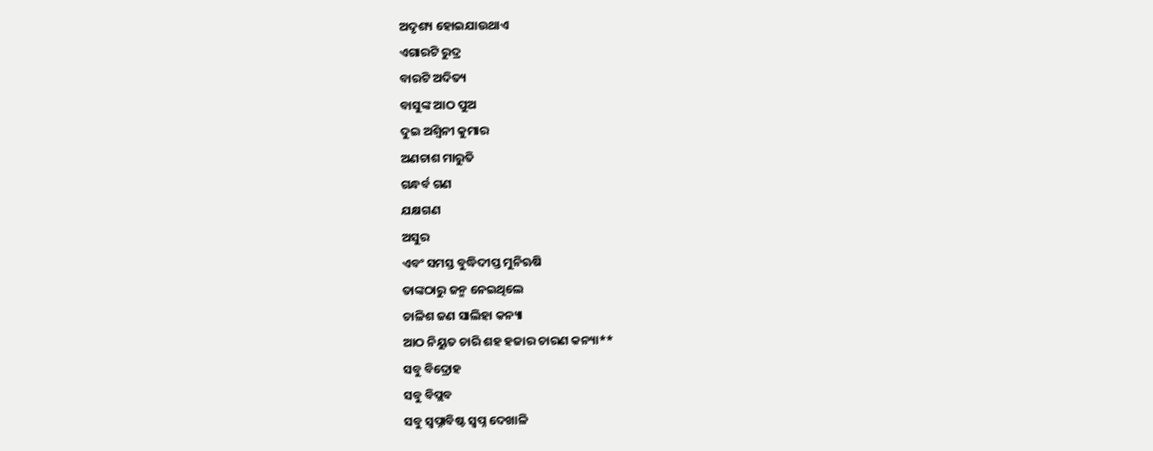ଅଦୃଶ୍ୟ ହୋଇଯାଉଥାଏ
ଏଗାରଟି ରୁଦ୍ର
ବାରଟି ଅଦିତ୍ୟ
ବାସୁଙ୍କ ଆଠ ପୁଅ
ଦୁଇ ଅଶ୍ଵିନୀ କୁମାର
ଅଣଚାଶ ମାରୁତି
ଗନ୍ଧର୍ବ ଗଣ
ଯକ୍ଷଗଣ
ଅସୁର
ଏବଂ ସମସ୍ତ ବୁଦ୍ଧିଦୀପ୍ତ ମୁନିଋଷି
ତାଙ୍କଠାରୁ ଜନ୍ମ ନେଇଥିଲେ
ଚାଳିଶ ଜଣ ସାଲିହା କନ୍ୟା
ଆଠ ନିୟୁତ ଚାରି ଶହ ହଜାର ଚାରଣ କନ୍ୟା**
ସବୁ ବିଦ୍ରୋହ
ସବୁ ବିପ୍ଲବ
ସବୁ ସ୍ଵପ୍ନାବିଷ୍ଟ ସ୍ଵପ୍ନ ଦେଖାଳି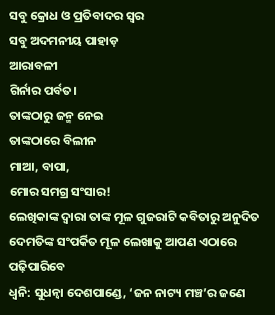ସବୁ କ୍ରୋଧ ଓ ପ୍ରତିବାଦର ସ୍ଵର
ସବୁ ଅଦମନୀୟ ପାହାଡ଼
ଆରାବଳୀ
ଗିର୍ନାର ପର୍ବତ।
ତାଙ୍କଠାରୁ ଜନ୍ମ ନେଇ
ତାଙ୍କଠାରେ ବିଲୀନ
ମାଆ, ବାପା,
ମୋର ସମଗ୍ର ସଂସାର!
ଲେଖିକାଙ୍କ ଦ୍ଵାରା ତାଙ୍କ ମୂଳ ଗୁଜରାଟି କବିତାରୁ ଅନୁଦିତ
ଦେମତିଙ୍କ ସଂପର୍କିତ ମୂଳ ଲେଖାକୁ ଆପଣ ଏଠାରେ ପଢ଼ିପାରିବେ
ଧ୍ଵନି: ସୁଧନ୍ଵା ଦେଶପାଣ୍ଡେ, ‘ଜନ ନାଟ୍ୟ ମଞ୍ଚ’ର ଜଣେ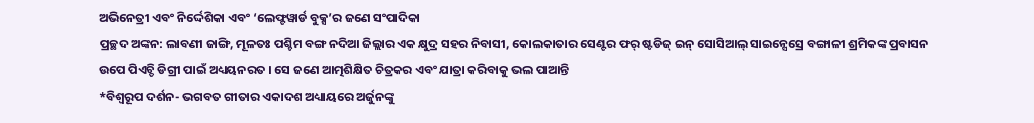ଅଭିନେତ୍ରୀ ଏବଂ ନିର୍ଦ୍ଦେଶିକା ଏବଂ ‘ଲେଫ୍ଟୱାର୍ଡ ବୁକ୍ସ’ର ଜଣେ ସଂପାଦିକା
ପ୍ରଚ୍ଛଦ ଅଙ୍କନ: ଲାବଣୀ ଜାଙ୍ଗି, ମୂଳତଃ ପଶ୍ଚିମ ବଙ୍ଗ ନଦିଆ ଜିଲ୍ଲାର ଏକ କ୍ଷୁଦ୍ର ସହର ନିବାସୀ, କୋଲକାତାର ସେଣ୍ଟର ଫର୍ ଷ୍ଟଡିଜ୍ ଇନ୍ ସୋସିଆଲ୍ ସାଇନ୍ସେସ୍ରେ ବଙ୍ଗାଳୀ ଶ୍ରମିକଙ୍କ ପ୍ରବାସନ ଉପେ ପିଏଚ୍ଡି ଡିଗ୍ରୀ ପାଇଁ ଅଧ୍ୟୟନରତ । ସେ ଜଣେ ଆତ୍ମଶିକ୍ଷିତ ଚିତ୍ରକର ଏବଂ ଯାତ୍ରା କରିବାକୁ ଭଲ ପାଆନ୍ତି
*ବିଶ୍ଵରୂପ ଦର୍ଶନ- ଭଗବତ ଗୀତାର ଏକାଦଶ ଅଧ୍ୟାୟରେ ଅର୍ଜୁନଙ୍କୁ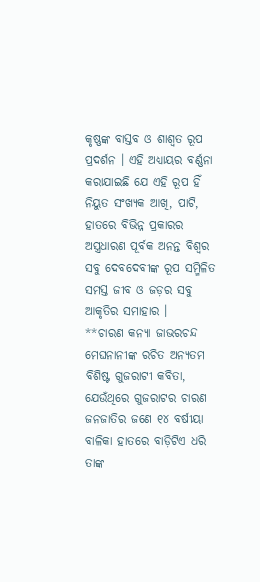କୃଷ୍ଣଙ୍କ ବାସ୍ତବ ଓ ଶାଶ୍ଵତ ରୂପ ପ୍ରଦର୍ଶନ । ଏହି ଅଧ୍ୟାୟର ବର୍ଣ୍ଣନା କରାଯାଇଛି ଯେ ଏହି ରୂପ ହିଁ ନିୟୁତ ସଂଖ୍ୟକ ଆଖି, ପାଟି, ହାତରେ ବିଭିନ୍ନ ପ୍ରକାରର ଅସ୍ତ୍ରଧାରଣ ପୂର୍ବକ ଅନନ୍ତ ବିଶ୍ଵର ସବୁ ଦେବଦେବୀଙ୍କ ରୂପ ସମ୍ମିଳିତ ସମସ୍ତ ଜୀବ ଓ ଜଡ଼ର ସବୁ ଆକୃତିର ସମାହାର ।
**ଚାରଣ କନ୍ୟା ଜାଭରଚନ୍ଦ ମେଘନାନୀଙ୍କ ରଚିତ ଅନ୍ୟତମ ବିଶିଷ୍ଟ ଗୁଜରାଟୀ କବିତା, ଯେଉଁଥିରେ ଗୁଜରାଟର ଚାରଣ ଜନଜାତିର ଜଣେ ୧୪ ବର୍ଷୀୟା ବାଳିକା ହାତରେ ବାଡ଼ିଟିଏ ଧରି ତାଙ୍କ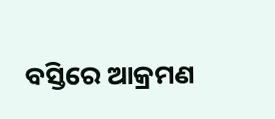ବସ୍ତିରେ ଆକ୍ରମଣ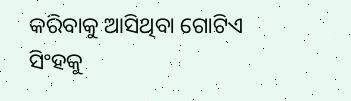କରିବାକୁ ଆସିଥିବା ଗୋଟିଏ ସିଂହକୁ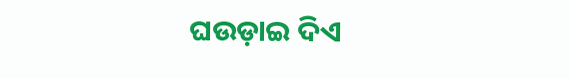ଘଉଡ଼ାଇ ଦିଏ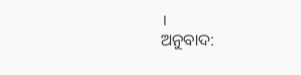।
ଅନୁବାଦ: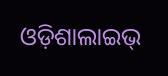ଓଡ଼ିଶାଲାଇଭ୍